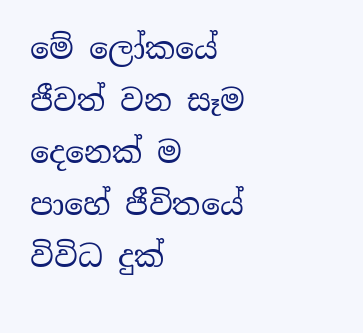මේ ලෝකයේ ජීවත් වන සෑම දෙනෙක් ම පාහේ ජීවිතයේ විවිධ දුක්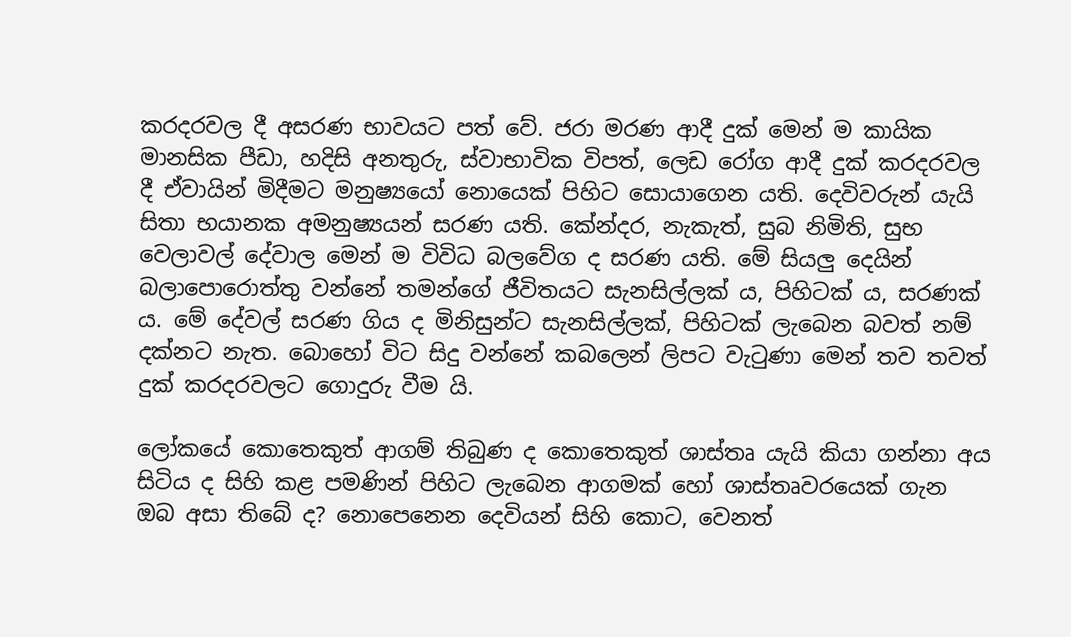කරදරවල දී අසරණ භාවයට පත් වේ. ජරා මරණ ආදී දුක් මෙන් ම කායික මානසික පීඩා, හදිසි අනතුරු, ස්වාභාවික විපත්, ලෙඩ රෝග ආදී දුක් කරදරවල දී ඒවායින් මිදීමට මනුෂ්‍යයෝ නොයෙක් පිහිට සොයාගෙන යති. දෙවිවරුන් යැයි සිතා භයානක අමනුෂ්‍යයන් සරණ යති. කේන්දර, නැකැත්, සුබ නිමිති, සුභ වෙලාවල් දේවාල මෙන් ම විවිධ බලවේග ද සරණ යති. මේ සියලු දෙයින් බලාපොරොත්තු වන්නේ තමන්ගේ ජීවිතයට සැනසිල්ලක් ය, පිහිටක් ය, සරණක් ය. මේ දේවල් සරණ ගිය ද මිනිසුන්ට සැනසිල්ලක්, පිහිටක් ලැබෙන බවත් නම් දක්නට නැත. බොහෝ විට සිදු වන්නේ කබලෙන් ලිපට වැටුණා මෙන් තව තවත් දුක් කරදරවලට ගොදුරු වීම යි.

ලෝකයේ කොතෙකුත් ආගම් තිබුණ ද කොතෙකුත් ශාස්තෘ යැයි කියා ගන්නා අය සිටිය ද සිහි කළ පමණින් පිහිට ලැබෙන ආගමක් හෝ ශාස්තෘවරයෙක් ගැන ඔබ අසා තිබේ ද? නොපෙනෙන දෙවියන් සිහි කොට, වෙනත්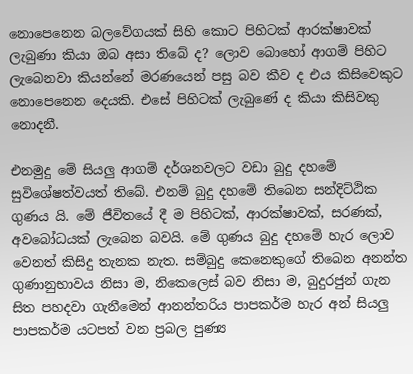නොපෙනෙන බලවේගයක් සිහි කොට පිහිටක් ආරක්ෂාවක් ලැබුණා කියා ඔබ අසා තිබේ ද? ලොව බොහෝ ආගම් පිහිට ලැබෙනවා කියන්නේ මරණයෙන් පසු බව කීව ද එය කිසිවෙකුට නොපෙනෙන දෙයකි. එසේ පිහිටක් ලැබුණේ ද කියා කිසිවකු නොදනී.

එනමුදු මේ සියලු ආගම් දර්ශනවලට වඩා බුදු දහමේ සුවිශේෂත්වයත් තිබේ. එනම් බුදු දහමේ තිබෙන සන්දිට්ඨික ගුණය යි. මේ ජීවිතයේ දී ම පිහිටක්, ආරක්ෂාවක්, සරණක්, අවබෝධයක් ලැබෙන බවයි. මේ ගුණය බුදු දහමේ හැර ලොව වෙනත් කිසිදු තැනක නැත. සම්බුදු කෙනෙකුගේ තිබෙන අනන්ත ගුණානුභාවය නිසා ම, නිකෙලෙස් බව නිසා ම, බුදුරජුන් ගැන සිත පහදවා ගැනීමෙන් ආනන්තරිය පාපකර්ම හැර අන් සියලු පාපකර්ම යටපත් වන ප්‍රබල පුණ්‍ය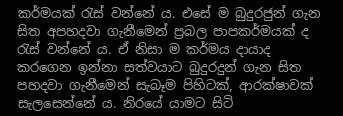කර්මයක් රැස් වන්නේ ය. එසේ ම බුදුරජුන් ගැන සිත අපහදවා ගැනීමෙන් ප්‍රබල පාපකර්මයක් ද රැස් වන්නේ ය. ඒ නිසා ම කර්මය දායාද කරගෙන ඉන්නා සත්වයාට බුදුරදුන් ගැන සිත පහදවා ගැනීමෙන් සැබෑම පිහිටක්, ආරක්ෂාවක් සැලසෙන්නේ ය. නිරයේ යාමට සිටි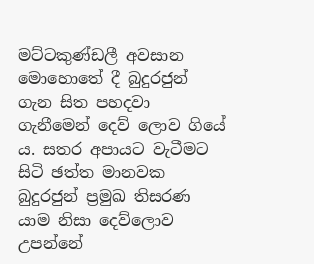මට්ටකුණ්ඩලී අවසාන මොහොතේ දී බුදුරජුන් ගැන සිත පහදවා ගැනීමෙන් දෙව් ලොව ගියේ ය. සතර අපායට වැටීමට සිටි ඡත්ත මානවක බුදුරජුන් ප්‍රමුඛ තිසරණ යාම නිසා දෙව්ලොව උපන්නේ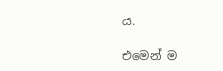ය.

එමෙන් ම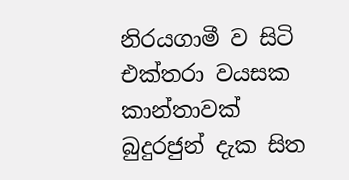නිරයගාමී ව සිටි එක්තරා වයසක කාන්තාවක් බුදුරජුන් දැක සිත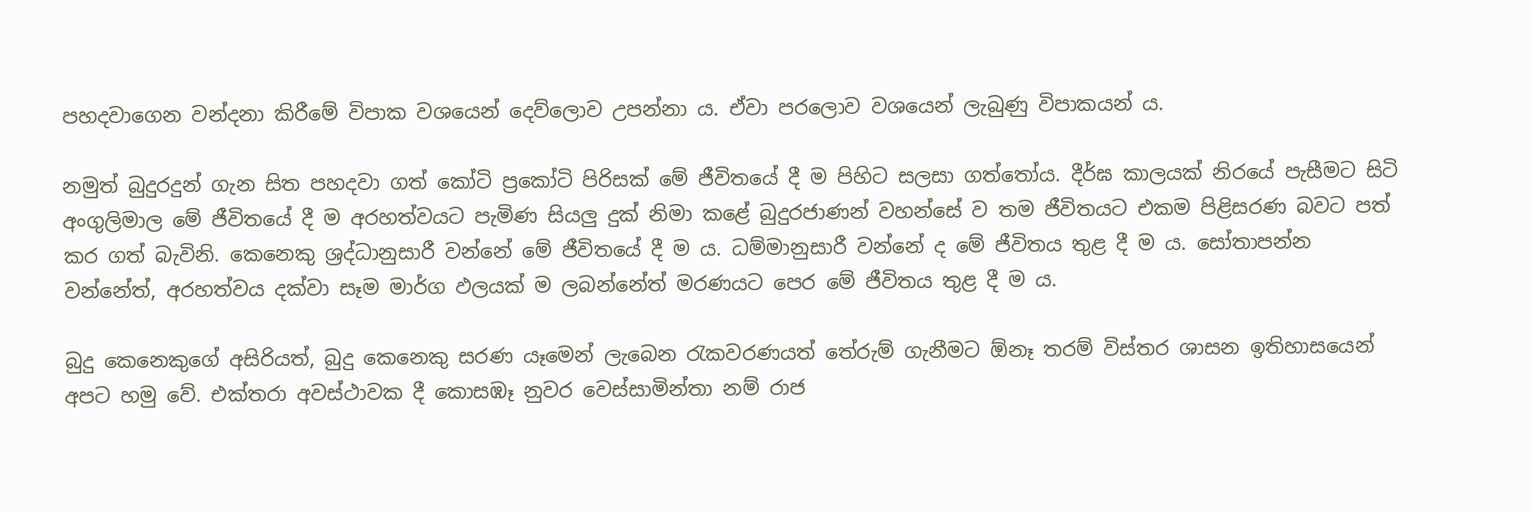පහදවාගෙන වන්දනා කිරීමේ විපාක වශයෙන් දෙව්ලොව උපන්නා ය. ඒවා පරලොව වශයෙන් ලැබුණු විපාකයන් ය.

නමුත් බුදුරදුන් ගැන සිත පහදවා ගත් කෝටි ප්‍රකෝටි පිරිසක් මේ ජීවිතයේ දී ම පිහිට සලසා ගත්තෝය. දීර්ඝ කාලයක් නිරයේ පැසීමට සිටි අංගුලිමාල මේ ජීවිතයේ දී ම අරහත්වයට පැමිණ සියලු දුක් නිමා කළේ බුදුරජාණන් වහන්සේ ව තම ජීවිතයට එකම පිළිසරණ බවට පත් කර ගත් බැවිනි. කෙනෙකු ශ්‍රද්ධානුසාරී වන්නේ මේ ජීවිතයේ දී ම ය. ධම්මානුසාරී වන්නේ ද මේ ජීවිතය තුළ දී ම ය. සෝතාපන්න වන්නේත්, අරහත්වය දක්වා සෑම මාර්ග ඵලයක් ම ලබන්නේත් මරණයට පෙර මේ ජීවිතය තුළ දී ම ය.

බුදු කෙනෙකුගේ අසිරියත්, බුදු කෙනෙකු සරණ යෑමෙන් ලැබෙන රැකවරණයත් තේරුම් ගැනීමට ඕනෑ තරම් විස්තර ශාසන ඉතිහාසයෙන් අපට හමු වේ. එක්තරා අවස්ථාවක දී කොසඹෑ නුවර වෙස්සාමින්තා නම් රාජ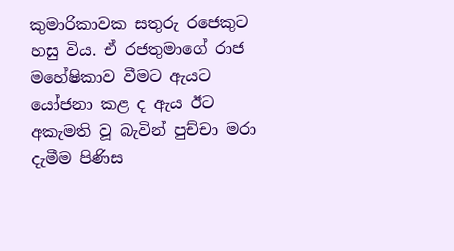කුමාරිකාවක සතුරු රජෙකුට හසු විය. ඒ රජතුමාගේ රාජ මහේෂිකාව වීමට ඇයට යෝජනා කළ ද ඇය ඊට අකැමති වූ බැවින් පුච්චා මරා දැමීම පිණිස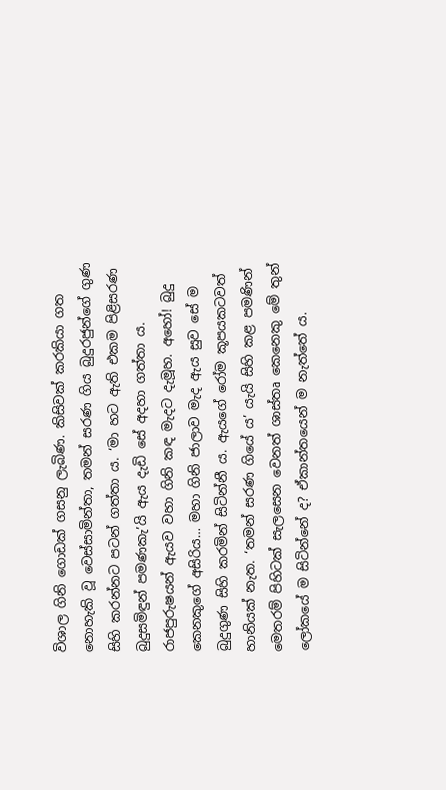විශාල ගිනි ගොඩක් ගසනු ලැබිණ. කිසිවක් කරකියා ගත නොහැකි වූ වෙස්සාමින්තා, තමන් සරණ ගිය බුදුරජුන්ගේ ගුණ සිහි කරන්නට පටන් ගත්තා ය. ‘මා හට ඇති එකම පිළිසරණ බුදුසමිඳුන් පමණකැ’යි ඇය දැඩි සේ අදහා ගත්තා ය. රාජපුරුෂයන් ඇයව වහා ගිනි කඳ මැදට දැමූහ. අහෝ! බුදු කෙනකුගේ අසිරිය… මහා ගිනි ජාලාව මැද ඇය සුව සේ ම බුදුගුණ සිහි කරමින් සිටින්නී ය. ඇයගේ රෝම කූපයකටවත් හානියක් නැත. ‘තමන් සරණ ගියේ ය’ යැයි සිහි කළ පමණින් මෙතරම් පිහිටක් සැලසෙන වෙනත් ශාස්තෘ කෙනෙකු මේ තුන් ලෝකයේ ම සිටින්නේ ද? ඒකාන්තයෙන් ම නැත්තේ ය.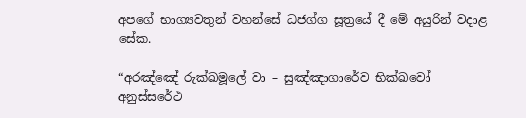අපගේ භාග්‍යවතුන් වහන්සේ ධජග්ග සූත්‍රයේ දී මේ අයුරින් වදාළ සේක.

“අරඤ්ඤේ රුක්ඛමූලේ වා – සුඤ්ඤාගාරේව භික්ඛවෝ
අනුස්සරේථ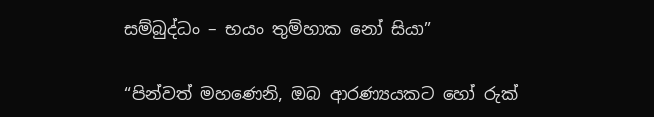සම්බුද්ධං – භයං තුම්හාක නෝ සියා”

“පින්වත් මහණෙනි, ඔබ ආරණ්‍යයකට හෝ රුක්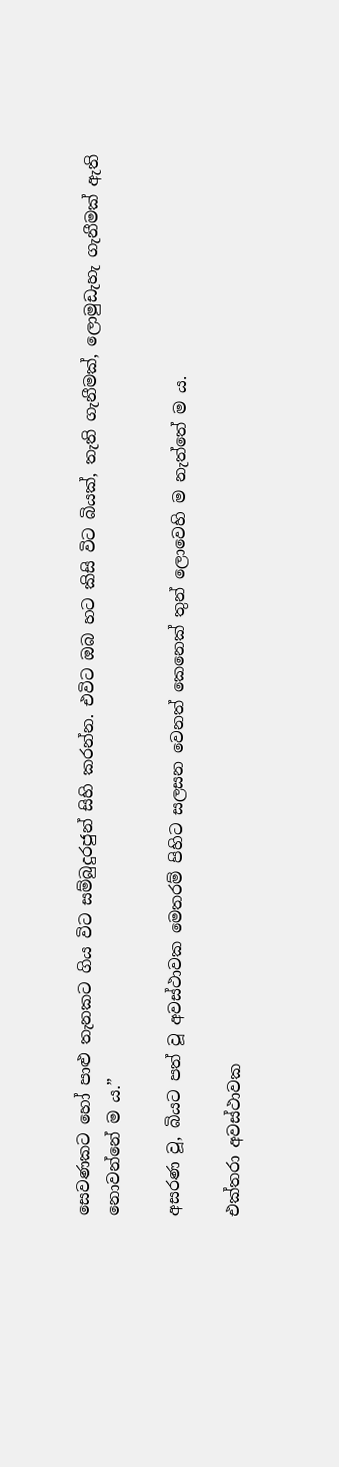සෙවණකට හෝ පාළු තැනකට ගිය විට සම්බුදුරජුන් සිහි කරන්න. එවිට ඔබ හට කිසි විට බියක්, තැති ගැනීමක්, ලොමුඩැහැ ගැනීමක් ඇති නොවන්නේ ම ය.”

අසරණ වූ, බියට පත් වූ අවස්ථාවක මෙතරම් පිහිට සලසන වෙනත් කෙනෙක් තුන් ලොවෙහි ම නැත්තේ ම ය.

එක්තරා අවස්ථාවක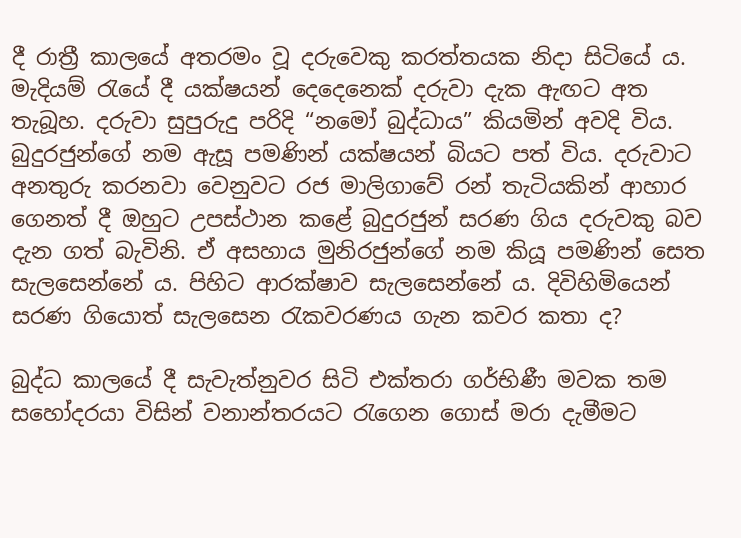දී රාත්‍රී කාලයේ අතරමං වූ දරුවෙකු කරත්තයක නිදා සිටියේ ය. මැදියම් රැයේ දී යක්ෂයන් දෙදෙනෙක් දරුවා දැක ඇඟට අත තැබූහ. දරුවා සුපුරුදු පරිදි “නමෝ බුද්ධාය” කියමින් අවදි විය. බුදුරජුන්ගේ නම ඇසූ පමණින් යක්ෂයන් බියට පත් විය. දරුවාට අනතුරු කරනවා වෙනුවට රජ මාලිගාවේ රන් තැටියකින් ආහාර ගෙනත් දී ඔහුට උපස්ථාන කළේ බුදුරජුන් සරණ ගිය දරුවකු බව දැන ගත් බැවිනි. ඒ අසහාය මුනිරජුන්ගේ නම කියූ පමණින් සෙත සැලසෙන්නේ ය. පිහිට ආරක්ෂාව සැලසෙන්නේ ය. දිවිහිමියෙන් සරණ ගියොත් සැලසෙන රැකවරණය ගැන කවර කතා ද?

බුද්ධ කාලයේ දී සැවැත්නුවර සිටි එක්තරා ගර්භිණී මවක තම සහෝදරයා විසින් වනාන්තරයට රැගෙන ගොස් මරා දැමීමට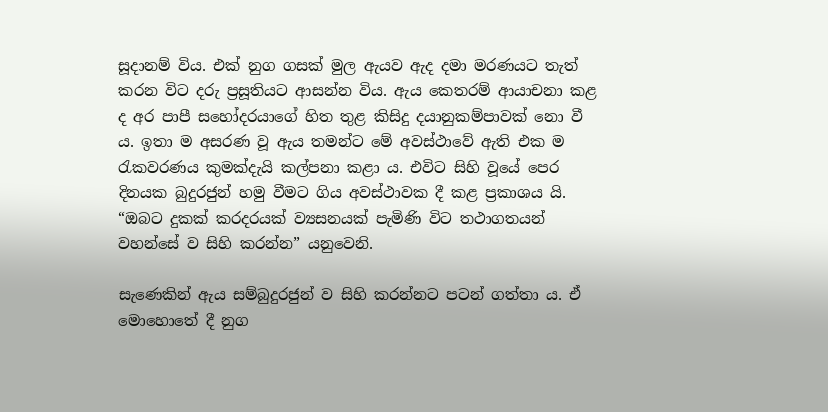සූදානම් විය. එක් නුග ගසක් මුල ඇයව ඇද දමා මරණයට තැත් කරන විට දරු ප්‍රසූතියට ආසන්න විය. ඇය කෙතරම් ආයාචනා කළ ද අර පාපී සහෝදරයාගේ හිත තුළ කිසිදු දයානුකම්පාවක් නො වී ය. ඉතා ම අසරණ වූ ඇය තමන්ට මේ අවස්ථාවේ ඇති එක ම රැකවරණය කුමක්දැයි කල්පනා කළා ය. එවිට සිහි වූයේ පෙර දිනයක බුදුරජුන් හමු වීමට ගිය අවස්ථාවක දී කළ ප්‍රකාශය යි. “ඔබට දුකක් කරදරයක් ව්‍යසනයක් පැමිණි විට තථාගතයන් වහන්සේ ව සිහි කරන්න” යනුවෙනි.

සැණෙකින් ඇය සම්බුදුරජුන් ව සිහි කරන්නට පටන් ගත්තා ය. ඒ මොහොතේ දී නුග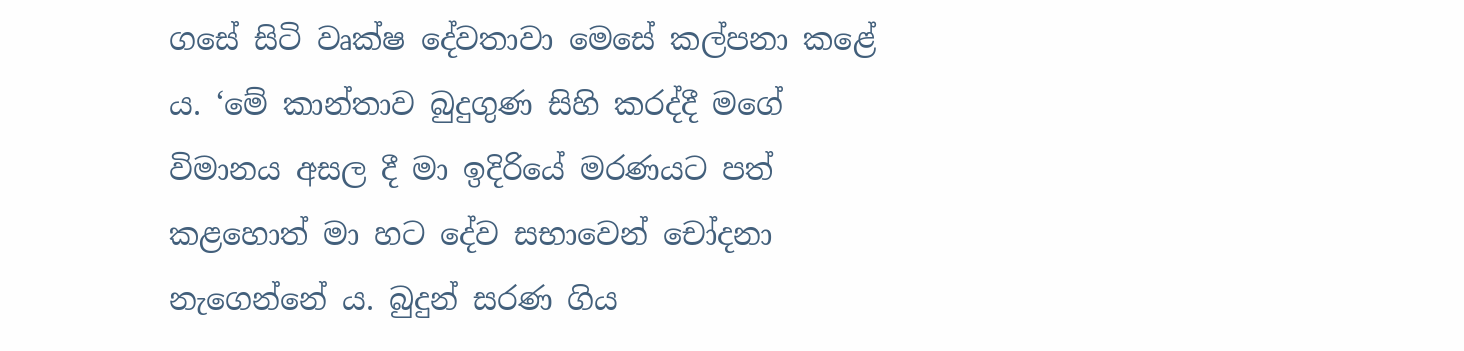ගසේ සිටි වෘක්ෂ දේවතාවා මෙසේ කල්පනා කළේ ය. ‘මේ කාන්තාව බුදුගුණ සිහි කරද්දී මගේ විමානය අසල දී මා ඉදිරියේ මරණයට පත් කළහොත් මා හට දේව සභාවෙන් චෝදනා නැගෙන්නේ ය. බුදුන් සරණ ගිය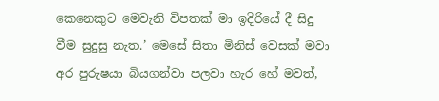කෙනෙකුට මෙවැනි විපතක් මා ඉදිරියේ දී සිදු වීම සුදුසු නැත.’ මෙසේ සිතා මිනිස් වෙසක් මවා අර පුරුෂයා බියගන්වා පලවා හැර හේ මවත්,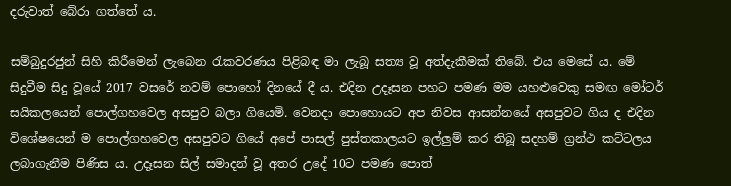දරුවාත් බේරා ගත්තේ ය.

සම්බුදුරජුන් සිහි කිරීමෙන් ලැබෙන රැකවරණය පිළිබඳ මා ලැබූ සත්‍ය වූ අත්දැකීමක් තිබේ. එය මෙසේ ය. මේ සිදුවීම සිදු වූයේ 2017 වසරේ නවම් පොහෝ දිනයේ දී ය. එදින උදෑසන පහට පමණ මම යහළුවෙකු සමඟ මෝටර් සයිකලයෙන් පොල්ගහවෙල අසපුව බලා ගියෙමි. වෙනදා පොහොයට අප නිවස ආසන්නයේ අසපුවට ගිය ද එදින විශේෂයෙන් ම පොල්ගහවෙල අසපුවට ගියේ අපේ පාසල් පුස්තකාලයට ඉල්ලුම් කර තිබූ සදහම් ග්‍රන්ථ කට්ටලය ලබාගැනීම පිණිස ය. උදෑසන සිල් සමාදන් වූ අතර උදේ 10ට පමණ පොත්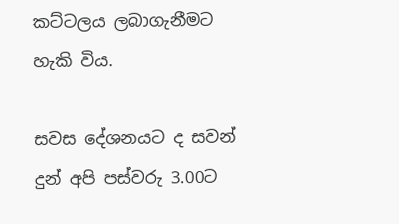කට්ටලය ලබාගැනීමට හැකි විය.

සවස දේශනයට ද සවන් දුන් අපි පස්වරු 3.00ට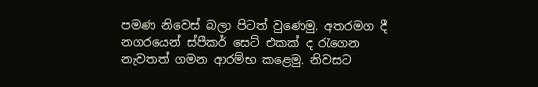පමණ නිවෙස් බලා පිටත් වුණෙමු. අතරමග දී නගරයෙන් ස්පීකර් සෙට් එකක් ද රැගෙන නැවතත් ගමන ආරම්භ කළෙමු. නිවසට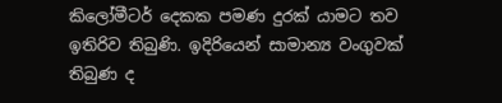කිලෝමීටර් දෙකක පමණ දුරක් යාමට තව ඉතිරිව තිබුණි. ඉදිරියෙන් සාමාන්‍ය වංගුවක් තිබුණ ද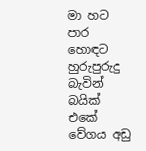මා හට පාර හොඳට හුරුපුරුදු බැවින් බයික් එකේ වේගය අඩු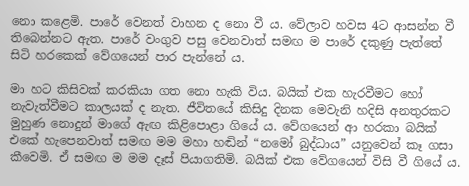නො කළෙමි. පාරේ වෙනත් වාහන ද නො වී ය. වේලාව හවස 4ට ආසන්න වී තිබෙන්නට ඇත. පාරේ වංගුව පසු වෙනවාත් සමඟ ම පාරේ දකුණු පැත්තේ සිටි හරකෙක් වේගයෙන් පාර පැන්නේ ය.

මා හට කිසිවක් කරකියා ගත නො හැකි විය. බයික් එක හැරවීමට හෝ නැවැත්වීමට කාලයක් ද නැත. ජීවිතයේ කිසිදු දිනක මෙවැනි හදිසි අනතුරකට මුහුණ නොදුන් මාගේ ඇඟ කිළිපොළා ගියේ ය. වේගයෙන් ආ හරකා බයික් එකේ හැපෙනවාත් සමඟ මම මහා හඬින් “නමෝ බුද්ධාය” යනුවෙන් කෑ ගසා කීවෙමි. ඒ සමඟ ම මම දෑස් පියාගතිමි. බයික් එක වේගයෙන් විසි වී ගියේ ය.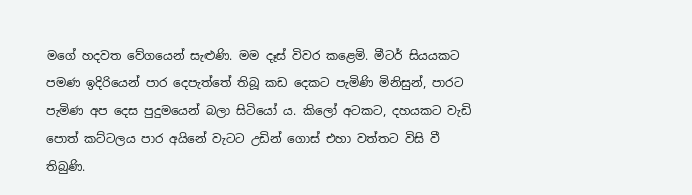මගේ හදවත වේගයෙන් සැළුණි. මම දෑස් විවර කළෙමි. මීටර් සියයකට පමණ ඉදිරියෙන් පාර දෙපැත්තේ තිබූ කඩ දෙකට පැමිණි මිනිසුන්, පාරට පැමිණ අප දෙස පුදුමයෙන් බලා සිටියෝ ය. කිලෝ අටකට, දහයකට වැඩි පොත් කට්ටලය පාර අයිනේ වැටට උඩින් ගොස් එහා වත්තට විසි වී තිබුණි.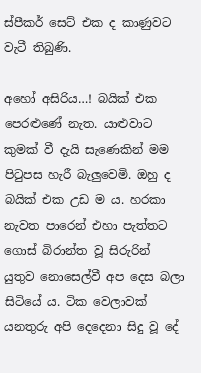ස්පීකර් සෙට් එක ද කාණුවට වැටී තිබුණි.

අහෝ අසිරිය…! බයික් එක පෙරළුණේ නැත. යාළුවාට කුමක් වී දැයි සැණෙකින් මම පිටුපස හැරී බැලුවෙමි. ඔහු ද බයික් එක උඩ ම ය. හරකා නැවත පාරෙන් එහා පැත්තට ගොස් බිරාන්ත වූ සිරුරින් යුතුව නොසෙල්වී අප දෙස බලා සිටියේ ය. ටික වෙලාවක් යනතුරු අපි දෙදෙනා සිදු වූ දේ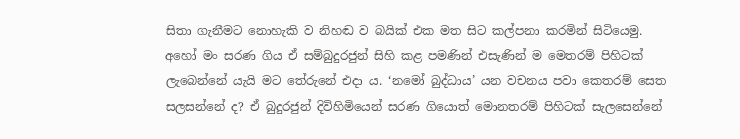සිතා ගැනීමට නොහැකි ව නිහඬ ව බයික් එක මත සිට කල්පනා කරමින් සිටියෙමු. අහෝ මං සරණ ගිය ඒ සම්බුදුරජුන් සිහි කළ පමණින් එසැණින් ම මෙතරම් පිහිටක් ලැබෙන්නේ යැයි මට තේරුනේ එදා ය. ‘නමෝ බුද්ධාය’ යන වචනය පවා කෙතරම් සෙත සලසන්නේ ද? ඒ බුදුරජුන් දිවිහිමියෙන් සරණ ගියොත් මොනතරම් පිහිටක් සැලසෙන්නේ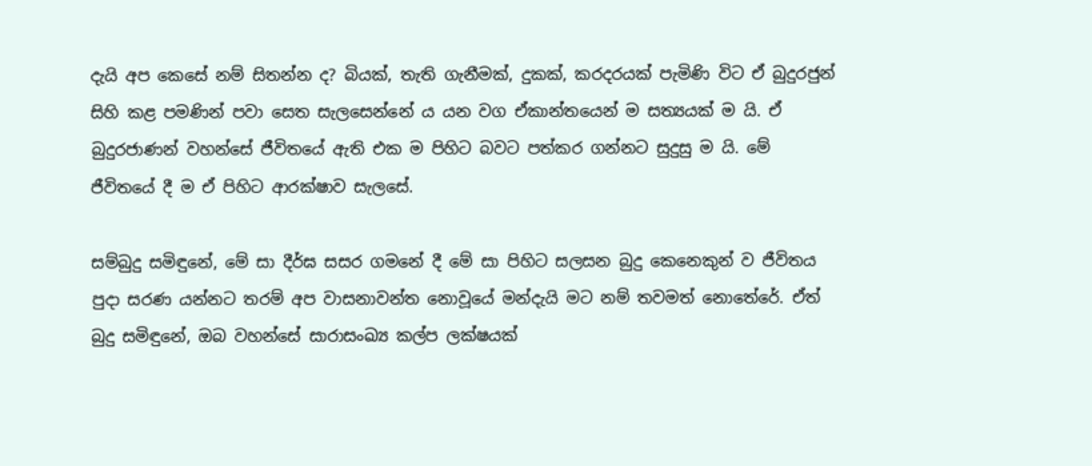දැයි අප කෙසේ නම් සිතන්න ද? බියක්, තැති ගැනීමක්, දුකක්, කරදරයක් පැමිණි විට ඒ බුදුරජුන් සිහි කළ පමණින් පවා සෙත සැලසෙන්නේ ය යන වග ඒකාන්තයෙන් ම සත්‍යයක් ම යි. ඒ බුදුරජාණන් වහන්සේ ජීවිතයේ ඇති එක ම පිහිට බවට පත්කර ගන්නට සුදුසු ම යි. මේ ජීවිතයේ දී ම ඒ පිහිට ආරක්ෂාව සැලසේ.

සම්බුදු සමිඳුනේ, මේ සා දීර්ඝ සසර ගමනේ දී මේ සා පිහිට සලසන බුදු කෙනෙකුන් ව ජීවිතය පුදා සරණ යන්නට තරම් අප වාසනාවන්ත නොවූයේ මන්දැයි මට නම් තවමත් නොතේරේ. ඒත් බුදු සමිඳුනේ, ඔබ වහන්සේ සාරාසංඛ්‍ය කල්ප ලක්ෂයක්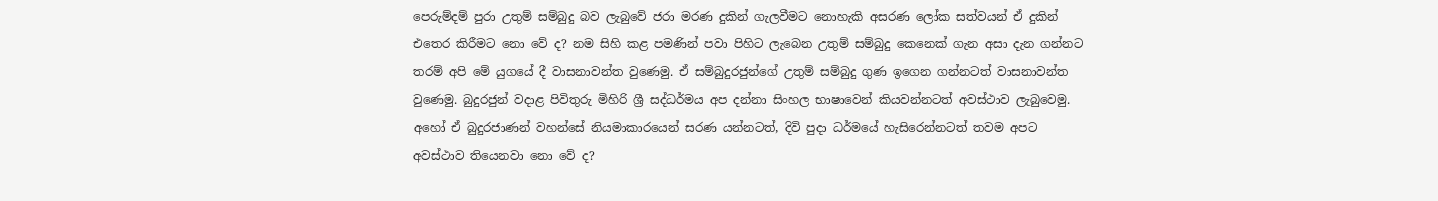පෙරුම්දම් පුරා උතුම් සම්බුදු බව ලැබුවේ ජරා මරණ දුකින් ගැලවීමට නොහැකි අසරණ ලෝක සත්වයන් ඒ දුකින් එතෙර කිරීමට නො වේ ද? නම සිහි කළ පමණින් පවා පිහිට ලැබෙන උතුම් සම්බුදු කෙනෙක් ගැන අසා දැන ගන්නට තරම් අපි මේ යුගයේ දී වාසනාවන්ත වුණෙමු. ඒ සම්බුදුරජුන්ගේ උතුම් සම්බුදු ගුණ ඉගෙන ගන්නටත් වාසනාවන්ත වුණෙමු. බුදුරජුන් වදාළ පිවිතුරු මිහිරි ශ්‍රී සද්ධර්මය අප දන්නා සිංහල භාෂාවෙන් කියවන්නටත් අවස්ථාව ලැබුවෙමු. අහෝ ඒ බුදුරජාණන් වහන්සේ නියමාකාරයෙන් සරණ යන්නටත්, දිවි පුදා ධර්මයේ හැසිරෙන්නටත් තවම අපට අවස්ථාව තියෙනවා නො වේ ද?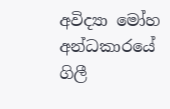අවිද්‍යා මෝහ අන්ධකාරයේ ගිලී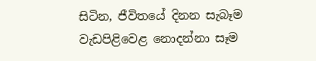සිටින, ජීවිතයේ දිනන සැබෑම වැඩපිළිවෙළ නොදන්නා සෑම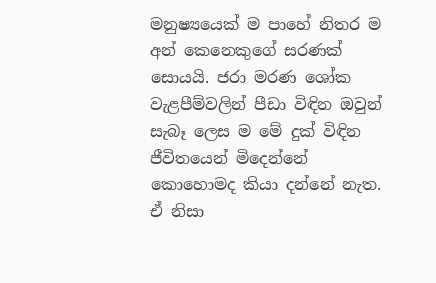මනුෂ්‍යයෙක් ම පාහේ නිතර ම අන් කෙනෙකුගේ සරණක් සොයයි. ජරා මරණ ශෝක වැළපීම්වලින් පීඩා විඳින ඔවුන් සැබෑ ලෙස ම මේ දුක් විඳින ජීවිතයෙන් මිදෙන්නේ කොහොමද කියා දන්නේ නැත. ඒ නිසා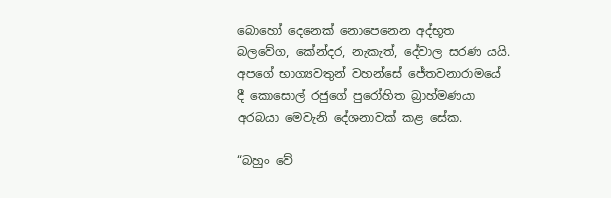බොහෝ දෙනෙක් නොපෙනෙන අද්භූත බලවේග, කේන්දර, නැකැත්, දේවාල සරණ යයි. අපගේ භාග්‍යවතුන් වහන්සේ ජේතවනාරාමයේ දී කොසොල් රජුගේ පුරෝහිත බ්‍රාහ්මණයා අරබයා මෙවැනි දේශනාවක් කළ සේක.

“බහුං වේ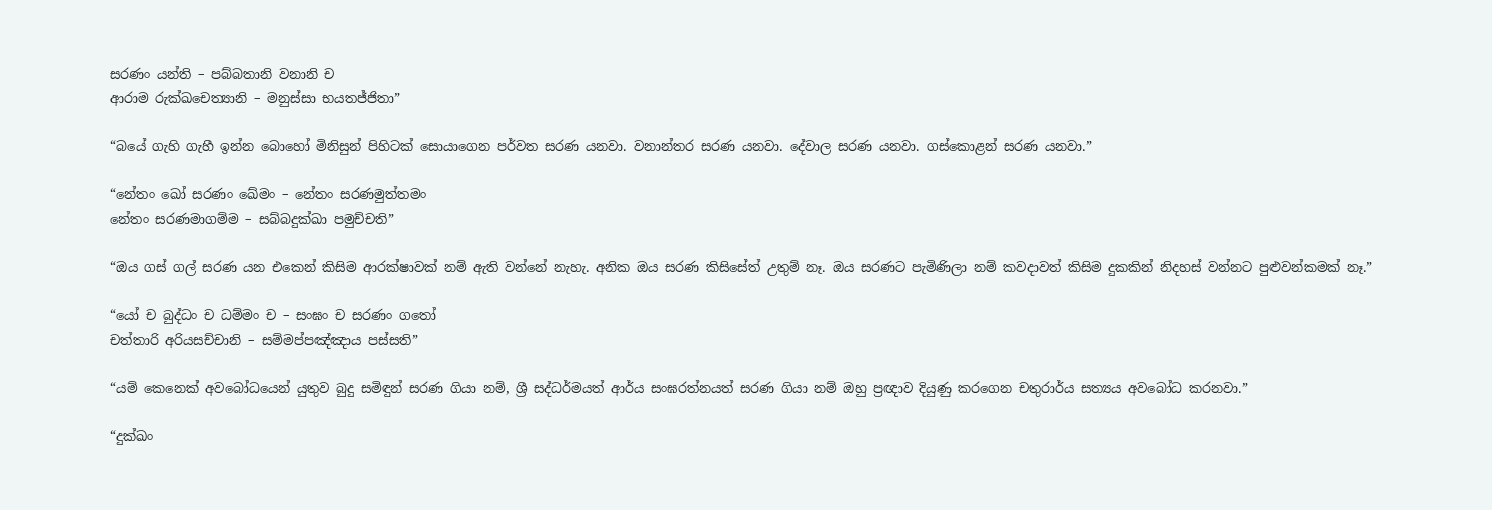සරණං යන්ති – පබ්බතානි වනානි ච
ආරාම රුක්ඛචෙත්‍යානි – මනුස්සා භයතජ්ජිතා”

“බයේ ගැහි ගැහී ඉන්න බොහෝ මිනිසුන් පිහිටක් සොයාගෙන පර්වත සරණ යනවා. වනාන්තර සරණ යනවා. දේවාල සරණ යනවා. ගස්කොළන් සරණ යනවා.”

“නේතං ඛෝ සරණං ඛේමං – නේතං සරණමුත්තමං
නේතං සරණමාගම්ම – සබ්බදුක්ඛා පමුච්චති”

“ඔය ගස් ගල් සරණ යන එකෙන් කිසිම ආරක්ෂාවක් නම් ඇති වන්නේ නැහැ. අනික ඔය සරණ කිසිසේත් උතුම් නෑ. ඔය සරණට පැමිණිලා නම් කවදාවත් කිසිම දුකකින් නිදහස් වන්නට පුළුවන්කමක් නෑ.”

“යෝ ච බුද්ධං ච ධම්මං ච – සංඝං ච සරණං ගතෝ
චත්තාරි අරියසච්චානි – සම්මප්පඤ්ඤාය පස්සති”

“යම් කෙනෙක් අවබෝධයෙන් යුතුව බුදු සමිඳුන් සරණ ගියා නම්, ශ්‍රී සද්ධර්මයත් ආර්ය සංඝරත්නයත් සරණ ගියා නම් ඔහු ප්‍රඥාව දියුණු කරගෙන චතුරාර්ය සත්‍යය අවබෝධ කරනවා.”

“දුක්ඛං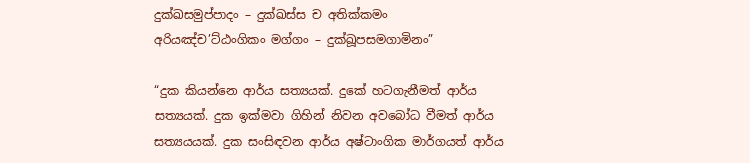දුක්ඛසමුප්පාදං – දුක්ඛස්ස ච අතික්කමං
අරියඤ්ච’ට්ඨංගිකං මග්ගං – දුක්ඛූපසමගාමිනං”

“දුක කියන්නෙ ආර්ය සත්‍යයක්. දුකේ හටගැනීමත් ආර්ය සත්‍යයක්. දුක ඉක්මවා ගිහින් නිවන අවබෝධ වීමත් ආර්ය සත්‍යයයක්. දුක සංසිඳවන ආර්ය අෂ්ටාංගික මාර්ගයත් ආර්ය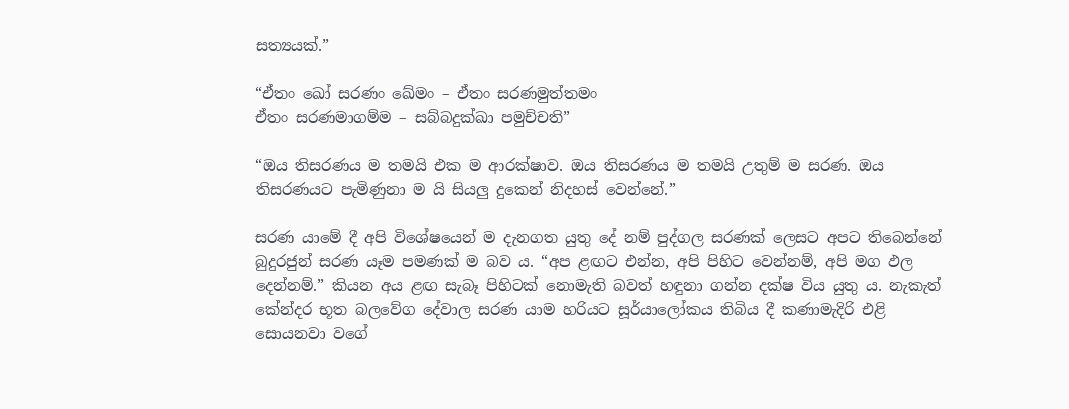සත්‍යයක්.”

“ඒතං ඛෝ සරණං ඛේමං – ඒතං සරණමුත්තමං
ඒතං සරණමාගම්ම – සබ්බදුක්ඛා පමුච්චති”

“ඔය තිසරණය ම තමයි එක ම ආරක්ෂාව. ඔය තිසරණය ම තමයි උතුම් ම සරණ. ඔය තිසරණයට පැමිණුනා ම යි සියලු දුකෙන් නිදහස් වෙන්නේ.”

සරණ යාමේ දී අපි විශේෂයෙන් ම දැනගත යුතු දේ නම් පුද්ගල සරණක් ලෙසට අපට තිබෙන්නේ බුදුරජුන් සරණ යෑම පමණක් ම බව ය. “අප ළඟට එන්න, අපි පිහිට වෙන්නම්, අපි මග ඵල දෙන්නම්.” කියන අය ළඟ සැබෑ පිහිටක් නොමැති බවත් හඳුනා ගන්න දක්ෂ විය යුතු ය. නැකැත් කේන්දර භූත බලවේග දේවාල සරණ යාම හරියට සූර්යාලෝකය තිබිය දී කණාමැදිරි එළි සොයනවා වගේ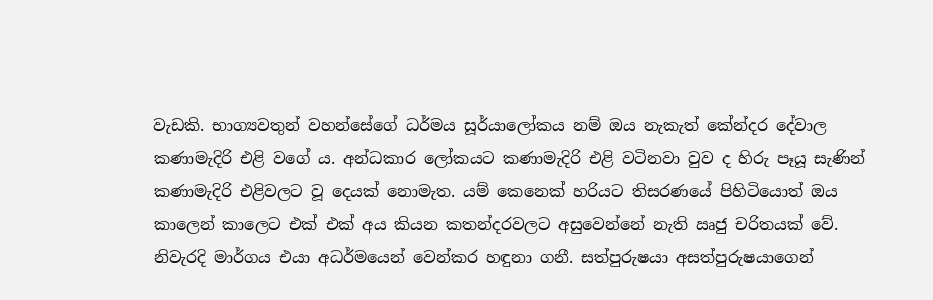වැඩකි. භාග්‍යවතුන් වහන්සේගේ ධර්මය සූර්යාලෝකය නම් ඔය නැකැත් කේන්දර දේවාල කණාමැදිරි එළි වගේ ය. අන්ධකාර ලෝකයට කණාමැදිරි එළි වටිනවා වුව ද හිරු පෑයූ සැණින් කණාමැදිරි එළිවලට වූ දෙයක් නොමැත. යම් කෙනෙක් හරියට තිසරණයේ පිහිටියොත් ඔය කාලෙන් කාලෙට එක් එක් අය කියන කතන්දරවලට අසුවෙන්නේ නැති ඍජු චරිතයක් වේ. නිවැරදි මාර්ගය එයා අධර්මයෙන් වෙන්කර හඳුනා ගනී. සත්පුරුෂයා අසත්පුරුෂයාගෙන්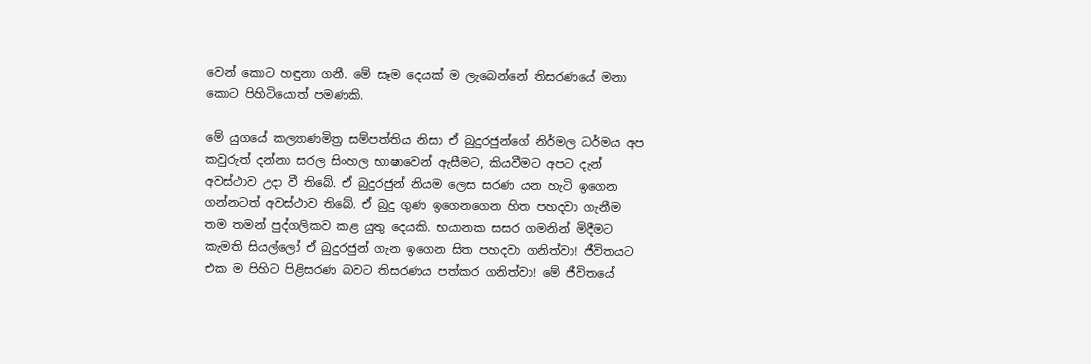වෙන් කොට හඳුනා ගනී. මේ සෑම දෙයක් ම ලැබෙන්නේ තිසරණයේ මනා කොට පිහිටියොත් පමණකි.

මේ යුගයේ කල්‍යාණමිත්‍ර සම්පත්තිය නිසා ඒ බුදුරජුන්ගේ නිර්මල ධර්මය අප කවුරුත් දන්නා සරල සිංහල භාෂාවෙන් ඇසීමට, කියවීමට අපට දැන් අවස්ථාව උදා වී තිබේ. ඒ බුදුරජුන් නියම ලෙස සරණ යන හැටි ඉගෙන ගන්නටත් අවස්ථාව තිබේ. ඒ බුදු ගුණ ඉගෙනගෙන හිත පහදවා ගැනීම තම තමන් පුද්ගලිකව කළ යුතු දෙයකි. භයානක සසර ගමනින් මිදීමට කැමති සියල්ලෝ ඒ බුදුරජුන් ගැන ඉගෙන සිත පහදවා ගනිත්වා! ජීවිතයට එක ම පිහිට පිළිසරණ බවට තිසරණය පත්කර ගනිත්වා! මේ ජීවිතයේ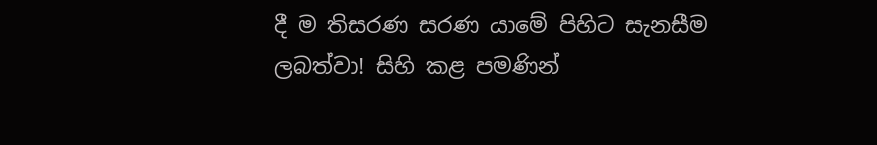දී ම තිසරණ සරණ යාමේ පිහිට සැනසීම ලබත්වා! සිහි කළ පමණින්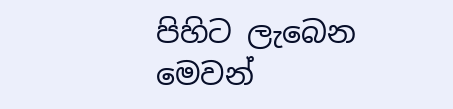පිහිට ලැබෙන මෙවන්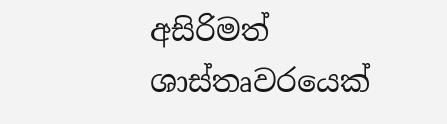අසිරිමත් ශාස්තෘවරයෙක්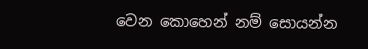වෙන කොහෙන් නම් සොයන්න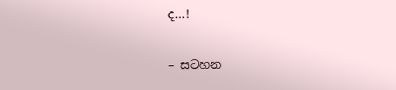ද…!

– සටහන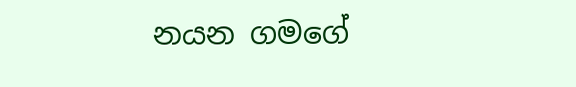නයන ගමගේ